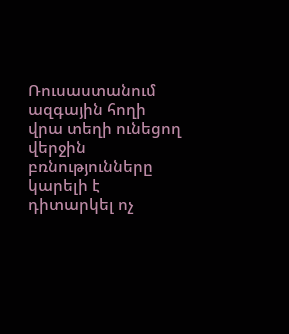Ռուսաստանում ազգային հողի վրա տեղի ունեցող վերջին բռնությունները կարելի է դիտարկել ոչ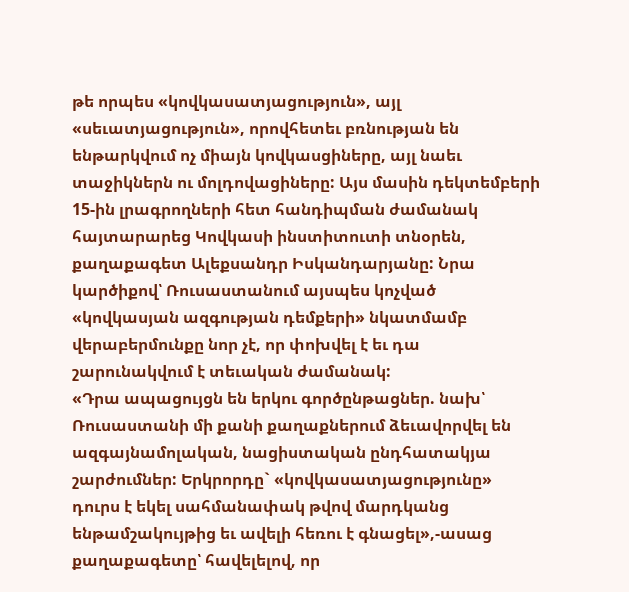թե որպես «կովկասատյացություն», այլ «սեւատյացություն», որովհետեւ բռնության են ենթարկվում ոչ միայն կովկասցիները, այլ նաեւ տաջիկներն ու մոլդովացիները: Այս մասին դեկտեմբերի 15-ին լրագրողների հետ հանդիպման ժամանակ հայտարարեց Կովկասի ինստիտուտի տնօրեն, քաղաքագետ Ալեքսանդր Իսկանդարյանը: Նրա կարծիքով՝ Ռուսաստանում այսպես կոչված «կովկասյան ազգության դեմքերի» նկատմամբ վերաբերմունքը նոր չէ, որ փոխվել է եւ դա շարունակվում է տեւական ժամանակ:
«Դրա ապացույցն են երկու գործընթացներ. նախ՝ Ռուսաստանի մի քանի քաղաքներում ձեւավորվել են ազգայնամոլական, նացիստական ընդհատակյա շարժումներ: Երկրորդը` «կովկասատյացությունը» դուրս է եկել սահմանափակ թվով մարդկանց ենթամշակույթից եւ ավելի հեռու է գնացել»,-ասաց քաղաքագետը՝ հավելելով, որ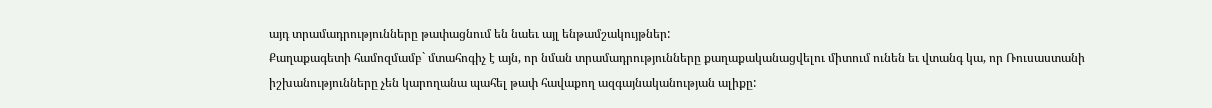այդ տրամադրությունները թափացնում են նաեւ այլ ենթամշակույթներ:
Քաղաքագետի համոզմամբ` մտահոգիչ է այն, որ նման տրամադրությունները քաղաքականացվելու միտում ունեն եւ վտանգ կա, որ Ռուսաստանի իշխանությունները չեն կարողանա պահել թափ հավաքող ազգայնականության ալիքը: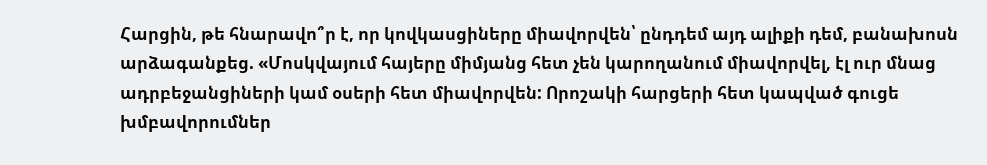Հարցին, թե հնարավո՞ր է, որ կովկասցիները միավորվեն՝ ընդդեմ այդ ալիքի դեմ, բանախոսն արձագանքեց. «Մոսկվայում հայերը միմյանց հետ չեն կարողանում միավորվել, էլ ուր մնաց ադրբեջանցիների կամ օսերի հետ միավորվեն: Որոշակի հարցերի հետ կապված գուցե խմբավորումներ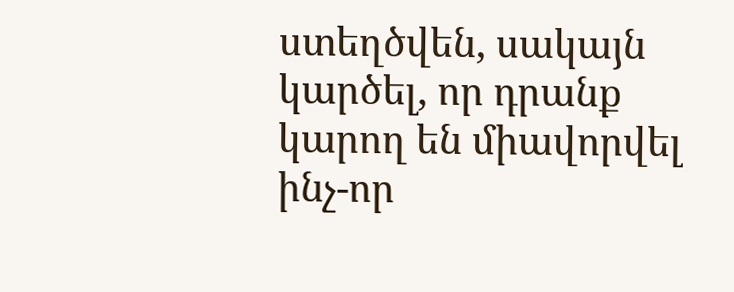ստեղծվեն, սակայն կարծել, որ դրանք կարող են միավորվել ինչ-որ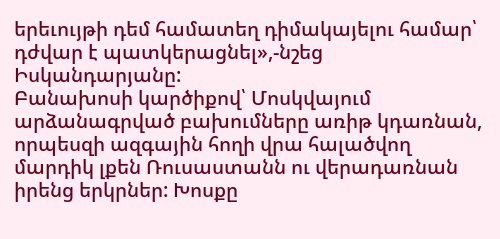երեւույթի դեմ համատեղ դիմակայելու համար՝ դժվար է պատկերացնել»,-նշեց Իսկանդարյանը:
Բանախոսի կարծիքով՝ Մոսկվայում արձանագրված բախումները առիթ կդառնան, որպեսզի ազգային հողի վրա հալածվող մարդիկ լքեն Ռուսաստանն ու վերադառնան իրենց երկրներ: Խոսքը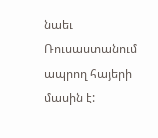նաեւ Ռուսաստանում ապրող հայերի մասին է: